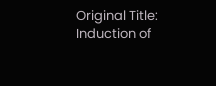Original Title: Induction of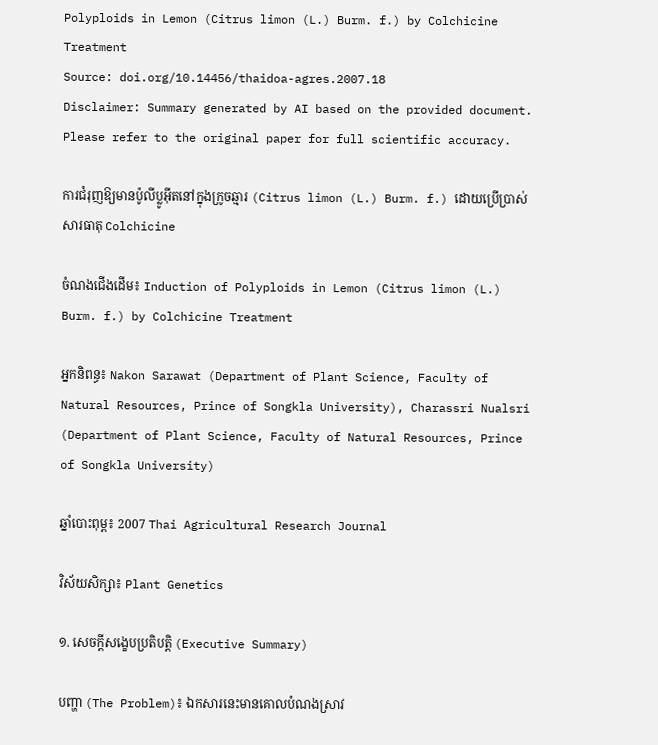Polyploids in Lemon (Citrus limon (L.) Burm. f.) by Colchicine Treatment
Source: doi.org/10.14456/thaidoa-agres.2007.18
Disclaimer: Summary generated by AI based on the provided document. Please refer to the original paper for full scientific accuracy.

ការជំរុញឱ្យមានប៉ូលីប្លូអ៊ីតនៅក្នុងក្រូចឆ្មារ (Citrus limon (L.) Burm. f.) ដោយប្រើប្រាស់សារធាតុ Colchicine

ចំណងជើងដើម៖ Induction of Polyploids in Lemon (Citrus limon (L.) Burm. f.) by Colchicine Treatment

អ្នកនិពន្ធ៖ Nakon Sarawat (Department of Plant Science, Faculty of Natural Resources, Prince of Songkla University), Charassri Nualsri (Department of Plant Science, Faculty of Natural Resources, Prince of Songkla University)

ឆ្នាំបោះពុម្ព៖ 2007 Thai Agricultural Research Journal

វិស័យសិក្សា៖ Plant Genetics

១. សេចក្តីសង្ខេបប្រតិបត្តិ (Executive Summary)

បញ្ហា (The Problem)៖ ឯកសារនេះមានគោលបំណងស្រាវ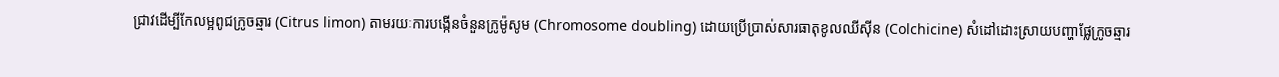ជ្រាវដើម្បីកែលម្អពូជក្រូចឆ្មារ (Citrus limon) តាមរយៈការបង្កើនចំនួនក្រូម៉ូសូម (Chromosome doubling) ដោយប្រើប្រាស់សារធាតុខូលឈីស៊ីន (Colchicine) សំដៅដោះស្រាយបញ្ហាផ្លែក្រូចឆ្មារ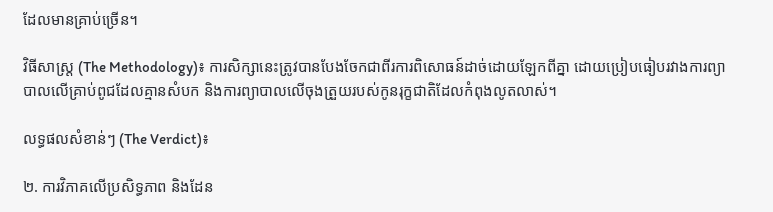ដែលមានគ្រាប់ច្រើន។

វិធីសាស្ត្រ (The Methodology)៖ ការសិក្សានេះត្រូវបានបែងចែកជាពីរការពិសោធន៍ដាច់ដោយឡែកពីគ្នា ដោយប្រៀបធៀបរវាងការព្យាបាលលើគ្រាប់ពូជដែលគ្មានសំបក និងការព្យាបាលលើចុងត្រួយរបស់កូនរុក្ខជាតិដែលកំពុងលូតលាស់។

លទ្ធផលសំខាន់ៗ (The Verdict)៖

២. ការវិភាគលើប្រសិទ្ធភាព និងដែន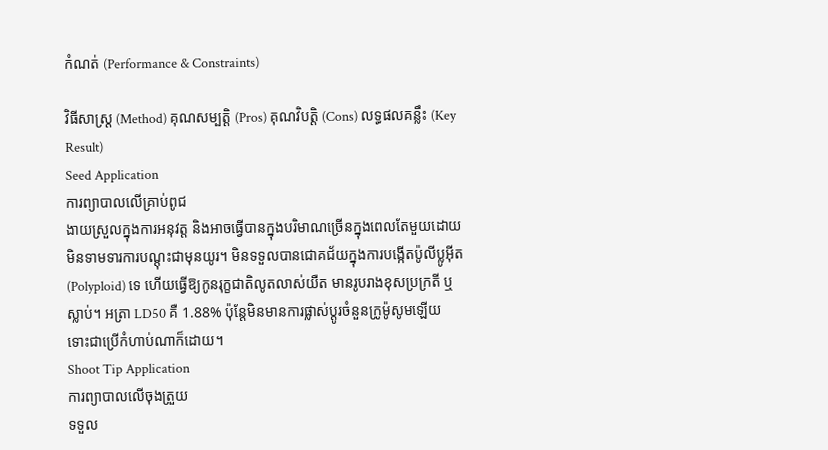កំណត់ (Performance & Constraints)

វិធីសាស្ត្រ (Method) គុណសម្បត្តិ (Pros) គុណវិបត្តិ (Cons) លទ្ធផលគន្លឹះ (Key Result)
Seed Application
ការព្យាបាលលើគ្រាប់ពូជ
ងាយស្រួលក្នុងការអនុវត្ត និងអាចធ្វើបានក្នុងបរិមាណច្រើនក្នុងពេលតែមួយដោយមិនទាមទារការបណ្តុះជាមុនយូរ។ មិនទទួលបានជោគជ័យក្នុងការបង្កើតប៉ូលីប្លូអ៊ីត (Polyploid) ទេ ហើយធ្វើឱ្យកូនរុក្ខជាតិលូតលាស់យឺត មានរូបរាងខុសប្រក្រតី ឬស្លាប់។ អត្រា LD50 គឺ 1.88% ប៉ុន្តែមិនមានការផ្លាស់ប្តូរចំនួនក្រូម៉ូសូមឡើយ ទោះជាប្រើកំហាប់ណាក៏ដោយ។
Shoot Tip Application
ការព្យាបាលលើចុងត្រួយ
ទទួល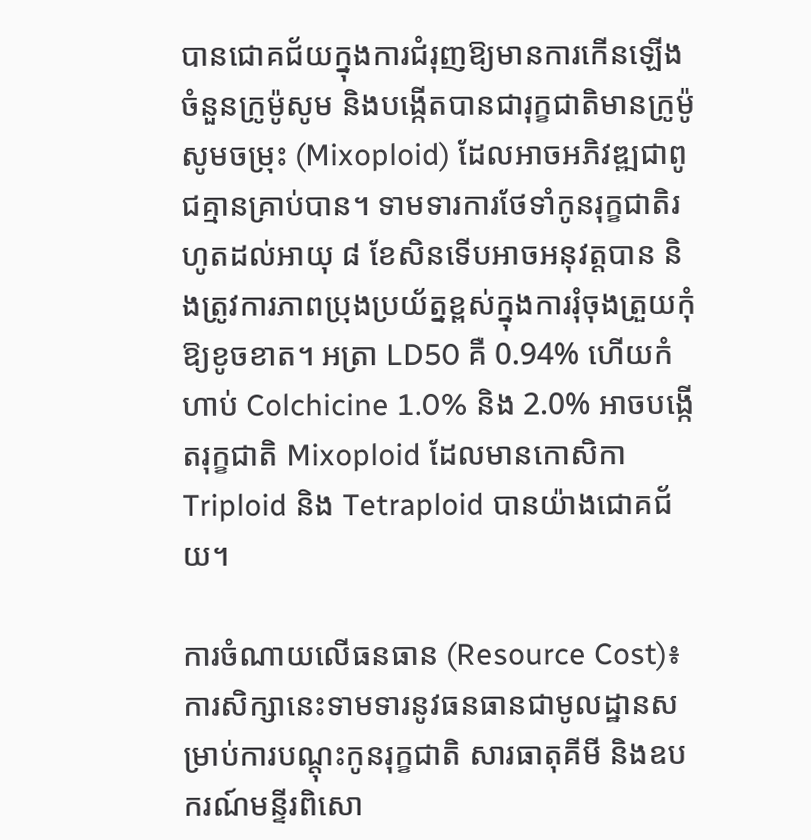បានជោគជ័យក្នុងការជំរុញឱ្យមានការកើនឡើងចំនួនក្រូម៉ូសូម និងបង្កើតបានជារុក្ខជាតិមានក្រូម៉ូសូមចម្រុះ (Mixoploid) ដែលអាចអភិវឌ្ឍជាពូជគ្មានគ្រាប់បាន។ ទាមទារការថែទាំកូនរុក្ខជាតិរហូតដល់អាយុ ៨ ខែសិនទើបអាចអនុវត្តបាន និងត្រូវការភាពប្រុងប្រយ័ត្នខ្ពស់ក្នុងការរុំចុងត្រួយកុំឱ្យខូចខាត។ អត្រា LD50 គឺ 0.94% ហើយកំហាប់ Colchicine 1.0% និង 2.0% អាចបង្កើតរុក្ខជាតិ Mixoploid ដែលមានកោសិកា Triploid និង Tetraploid បានយ៉ាងជោគជ័យ។

ការចំណាយលើធនធាន (Resource Cost)៖ ការសិក្សានេះទាមទារនូវធនធានជាមូលដ្ឋានសម្រាប់ការបណ្តុះកូនរុក្ខជាតិ សារធាតុគីមី និងឧបករណ៍មន្ទីរពិសោ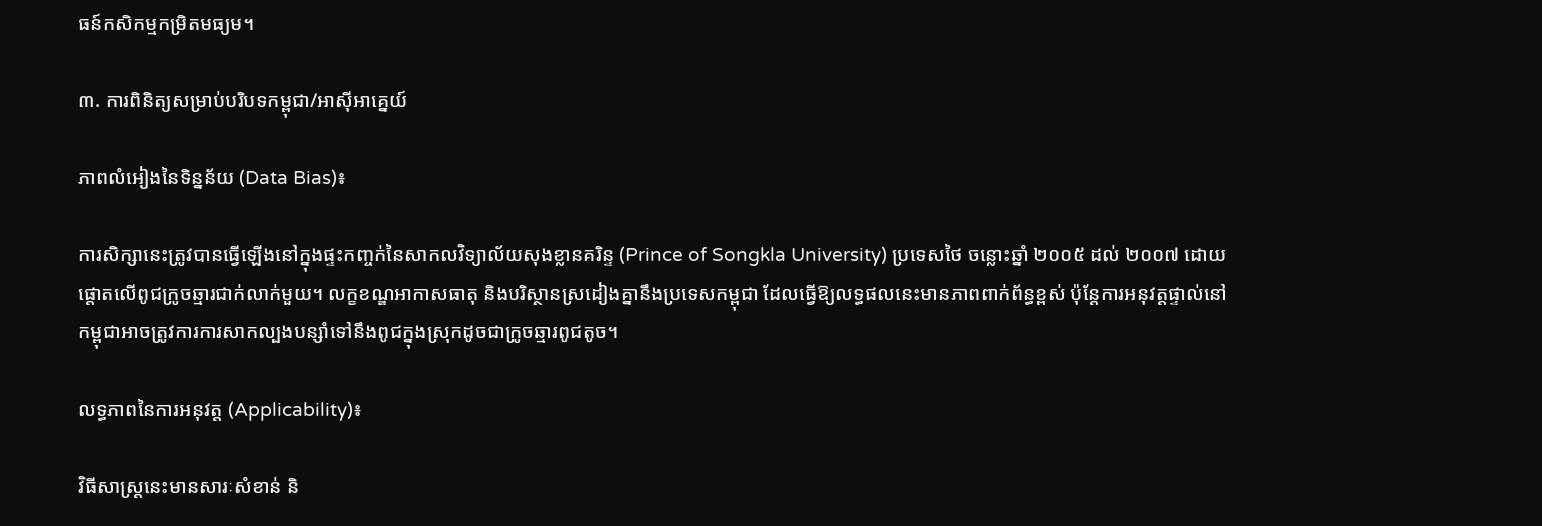ធន៍កសិកម្មកម្រិតមធ្យម។

៣. ការពិនិត្យសម្រាប់បរិបទកម្ពុជា/អាស៊ីអាគ្នេយ៍

ភាពលំអៀងនៃទិន្នន័យ (Data Bias)៖

ការសិក្សានេះត្រូវបានធ្វើឡើងនៅក្នុងផ្ទះកញ្ចក់នៃសាកលវិទ្យាល័យសុងខ្លានគរិន្ទ (Prince of Songkla University) ប្រទេសថៃ ចន្លោះឆ្នាំ ២០០៥ ដល់ ២០០៧ ដោយផ្តោតលើពូជក្រូចឆ្មារជាក់លាក់មួយ។ លក្ខខណ្ឌអាកាសធាតុ និងបរិស្ថានស្រដៀងគ្នានឹងប្រទេសកម្ពុជា ដែលធ្វើឱ្យលទ្ធផលនេះមានភាពពាក់ព័ន្ធខ្ពស់ ប៉ុន្តែការអនុវត្តផ្ទាល់នៅកម្ពុជាអាចត្រូវការការសាកល្បងបន្សាំទៅនឹងពូជក្នុងស្រុកដូចជាក្រូចឆ្មារពូជតូច។

លទ្ធភាពនៃការអនុវត្ត (Applicability)៖

វិធីសាស្ត្រនេះមានសារៈសំខាន់ និ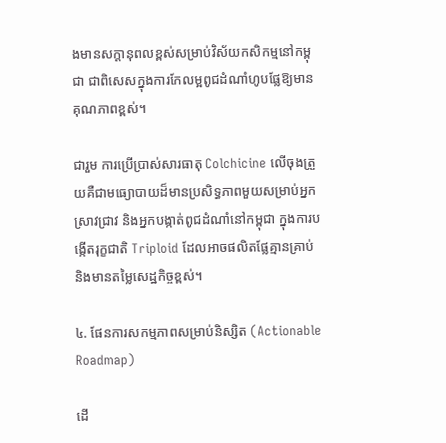ងមានសក្តានុពលខ្ពស់សម្រាប់វិស័យកសិកម្មនៅកម្ពុជា ជាពិសេសក្នុងការកែលម្អពូជដំណាំហូបផ្លែឱ្យមានគុណភាពខ្ពស់។

ជារួម ការប្រើប្រាស់សារធាតុ Colchicine លើចុងត្រួយគឺជាមធ្យោបាយដ៏មានប្រសិទ្ធភាពមួយសម្រាប់អ្នកស្រាវជ្រាវ និងអ្នកបង្កាត់ពូជដំណាំនៅកម្ពុជា ក្នុងការបង្កើតរុក្ខជាតិ Triploid ដែលអាចផលិតផ្លែគ្មានគ្រាប់ និងមានតម្លៃសេដ្ឋកិច្ចខ្ពស់។

៤. ផែនការសកម្មភាពសម្រាប់និស្សិត (Actionable Roadmap)

ដើ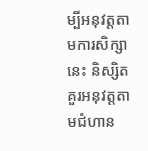ម្បីអនុវត្តតាមការសិក្សានេះ និស្សិតគួរអនុវត្តតាមជំហាន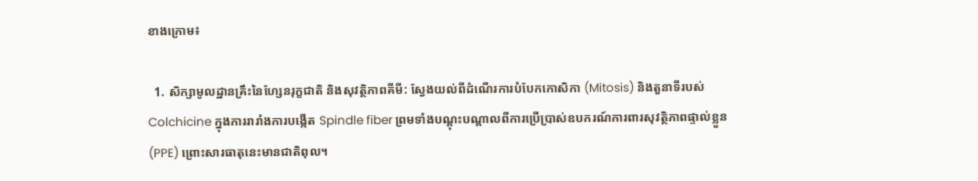ខាងក្រោម៖

  1. សិក្សាមូលដ្ឋានគ្រឹះនៃហ្សែនរុក្ខជាតិ និងសុវត្ថិភាពគីមី: ស្វែងយល់ពីដំណើរការបំបែកកោសិកា (Mitosis) និងតួនាទីរបស់ Colchicine ក្នុងការរារាំងការបង្កើត Spindle fiber ព្រមទាំងបណ្តុះបណ្តាលពីការប្រើប្រាស់ឧបករណ៍ការពារសុវត្ថិភាពផ្ទាល់ខ្លួន (PPE) ព្រោះសារធាតុនេះមានជាតិពុល។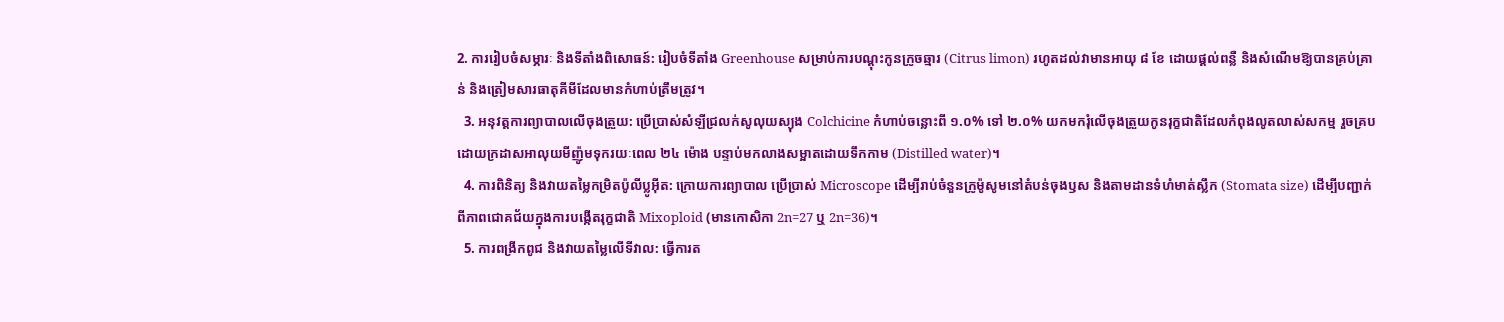2. ការរៀបចំសម្ភារៈ និងទីតាំងពិសោធន៍: រៀបចំទីតាំង Greenhouse សម្រាប់ការបណ្តុះកូនក្រូចឆ្មារ (Citrus limon) រហូតដល់វាមានអាយុ ៨ ខែ ដោយផ្តល់ពន្លឺ និងសំណើមឱ្យបានគ្រប់គ្រាន់ និងត្រៀមសារធាតុគីមីដែលមានកំហាប់ត្រឹមត្រូវ។
  3. អនុវត្តការព្យាបាលលើចុងត្រួយ: ប្រើប្រាស់សំឡីជ្រលក់សូលុយស្យុង Colchicine កំហាប់ចន្លោះពី ១.០% ទៅ ២.០% យកមករុំលើចុងត្រួយកូនរុក្ខជាតិដែលកំពុងលូតលាស់សកម្ម រួចគ្របដោយក្រដាសអាលុយមីញ៉ូមទុករយៈពេល ២៤ ម៉ោង បន្ទាប់មកលាងសម្អាតដោយទឹកកាម (Distilled water)។
  4. ការពិនិត្យ និងវាយតម្លៃកម្រិតប៉ូលីប្លូអ៊ីត: ក្រោយការព្យាបាល ប្រើប្រាស់ Microscope ដើម្បីរាប់ចំនួនក្រូម៉ូសូមនៅតំបន់ចុងឫស និងតាមដានទំហំមាត់ស្លឹក (Stomata size) ដើម្បីបញ្ជាក់ពីភាពជោគជ័យក្នុងការបង្កើតរុក្ខជាតិ Mixoploid (មានកោសិកា 2n=27 ឬ 2n=36)។
  5. ការពង្រីកពូជ និងវាយតម្លៃលើទីវាល: ធ្វើការត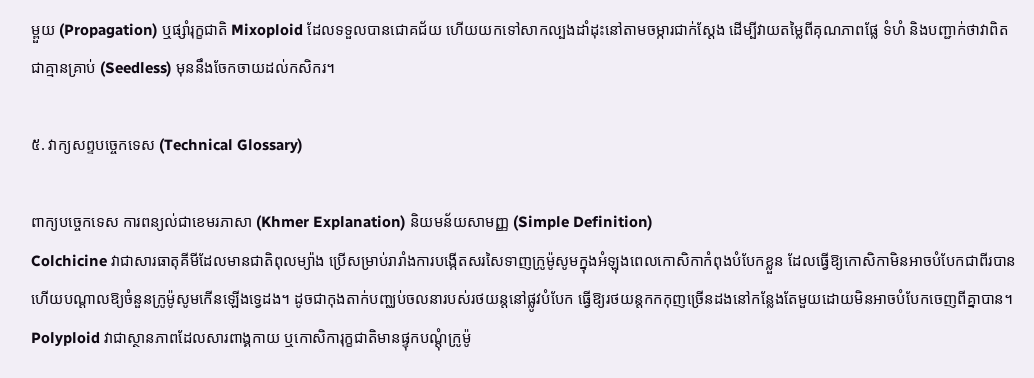ម្ពួយ (Propagation) ឬផ្សាំរុក្ខជាតិ Mixoploid ដែលទទួលបានជោគជ័យ ហើយយកទៅសាកល្បងដាំដុះនៅតាមចម្ការជាក់ស្តែង ដើម្បីវាយតម្លៃពីគុណភាពផ្លែ ទំហំ និងបញ្ជាក់ថាវាពិតជាគ្មានគ្រាប់ (Seedless) មុននឹងចែកចាយដល់កសិករ។

៥. វាក្យសព្ទបច្ចេកទេស (Technical Glossary)

ពាក្យបច្ចេកទេស ការពន្យល់ជាខេមរភាសា (Khmer Explanation) និយមន័យសាមញ្ញ (Simple Definition)
Colchicine វាជាសារធាតុគីមីដែលមានជាតិពុលម្យ៉ាង ប្រើសម្រាប់រារាំងការបង្កើតសរសៃទាញក្រូម៉ូសូមក្នុងអំឡុងពេលកោសិកាកំពុងបំបែកខ្លួន ដែលធ្វើឱ្យកោសិកាមិនអាចបំបែកជាពីរបាន ហើយបណ្តាលឱ្យចំនួនក្រូម៉ូសូមកើនឡើងទ្វេដង។ ដូចជាកុងតាក់បញ្ឈប់ចលនារបស់រថយន្តនៅផ្លូវបំបែក ធ្វើឱ្យរថយន្តកកកុញច្រើនដងនៅកន្លែងតែមួយដោយមិនអាចបំបែកចេញពីគ្នាបាន។
Polyploid វាជាស្ថានភាពដែលសារពាង្គកាយ ឬកោសិការុក្ខជាតិមានផ្ទុកបណ្តុំក្រូម៉ូ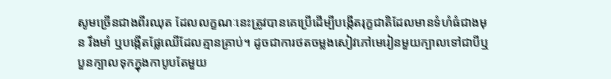សូមច្រើនជាងពីរឈុត ដែលលក្ខណៈនេះត្រូវបានគេប្រើដើម្បីបង្កើតរុក្ខជាតិដែលមានទំហំធំជាងមុន រឹងមាំ ឬបង្កើតផ្លែឈើដែលគ្មានគ្រាប់។ ដូចជាការថតចម្លងសៀវភៅមេរៀនមួយក្បាលទៅជាបីឬបួនក្បាលទុកក្នុងកាបូបតែមួយ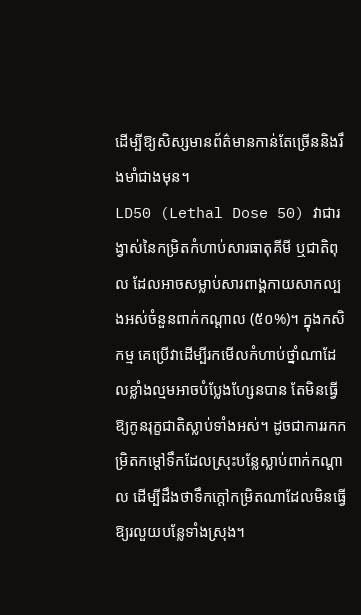ដើម្បីឱ្យសិស្សមានព័ត៌មានកាន់តែច្រើននិងរឹងមាំជាងមុន។
LD50 (Lethal Dose 50) វាជារង្វាស់នៃកម្រិតកំហាប់សារធាតុគីមី ឬជាតិពុល ដែលអាចសម្លាប់សារពាង្គកាយសាកល្បងអស់ចំនួនពាក់កណ្តាល (៥០%)។ ក្នុងកសិកម្ម គេប្រើវាដើម្បីរកមើលកំហាប់ថ្នាំណាដែលខ្លាំងល្មមអាចបំប្លែងហ្សែនបាន តែមិនធ្វើឱ្យកូនរុក្ខជាតិស្លាប់ទាំងអស់។ ដូចជាការរកកម្រិតកម្តៅទឹកដែលស្រុះបន្លែស្លាប់ពាក់កណ្តាល ដើម្បីដឹងថាទឹកក្តៅកម្រិតណាដែលមិនធ្វើឱ្យរលួយបន្លែទាំងស្រុង។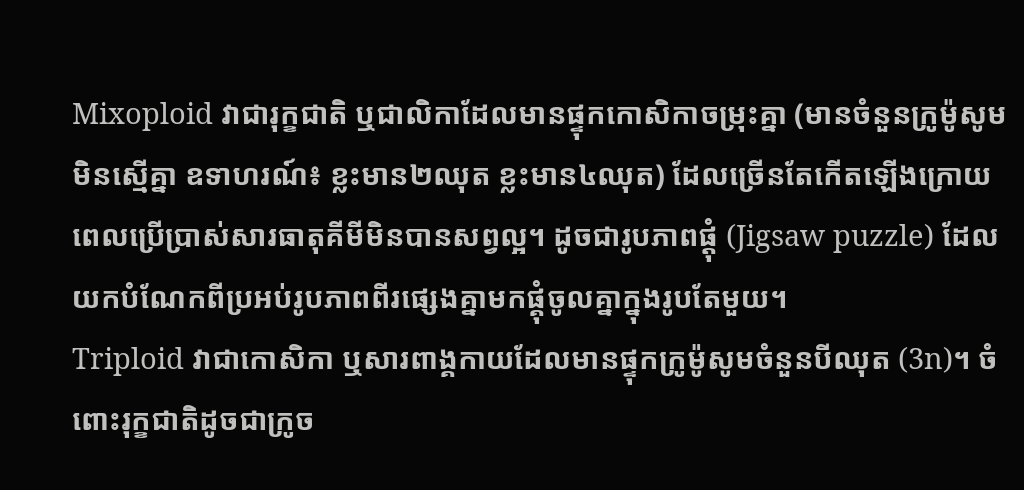Mixoploid វាជារុក្ខជាតិ ឬជាលិកាដែលមានផ្ទុកកោសិកាចម្រុះគ្នា (មានចំនួនក្រូម៉ូសូមមិនស្មើគ្នា ឧទាហរណ៍៖ ខ្លះមាន២ឈុត ខ្លះមាន៤ឈុត) ដែលច្រើនតែកើតឡើងក្រោយពេលប្រើប្រាស់សារធាតុគីមីមិនបានសព្វល្អ។ ដូចជារូបភាពផ្ដុំ (Jigsaw puzzle) ដែលយកបំណែកពីប្រអប់រូបភាពពីរផ្សេងគ្នាមកផ្គុំចូលគ្នាក្នុងរូបតែមួយ។
Triploid វាជាកោសិកា ឬសារពាង្គកាយដែលមានផ្ទុកក្រូម៉ូសូមចំនួនបីឈុត (3n)។ ចំពោះរុក្ខជាតិដូចជាក្រូច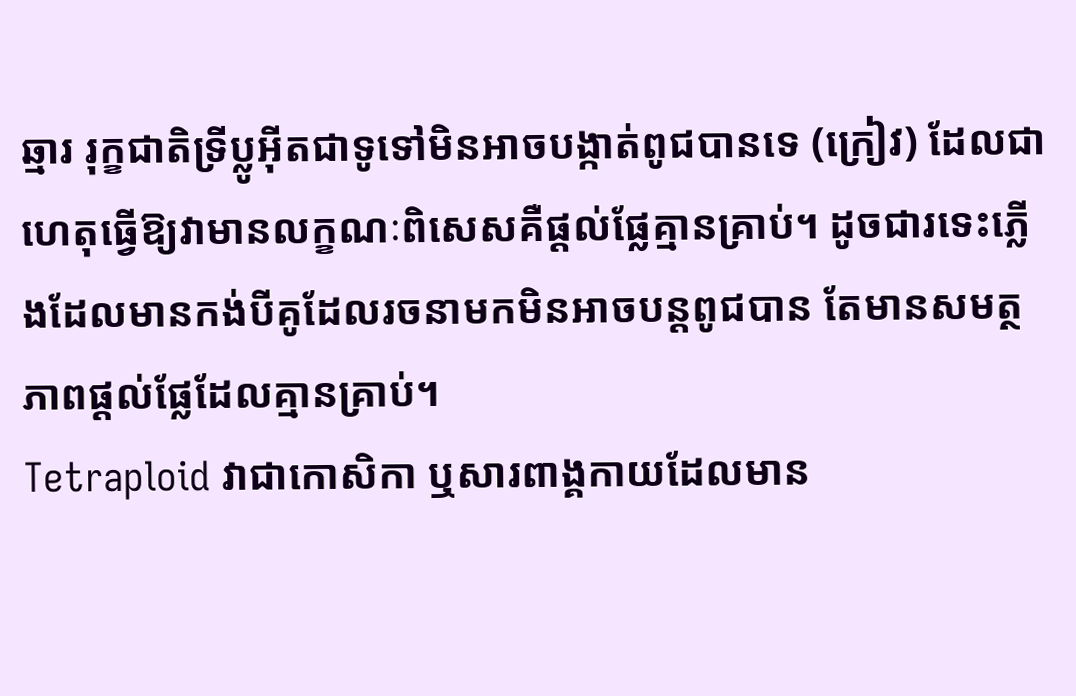ឆ្មារ រុក្ខជាតិទ្រីប្លូអ៊ីតជាទូទៅមិនអាចបង្កាត់ពូជបានទេ (ក្រៀវ) ដែលជាហេតុធ្វើឱ្យវាមានលក្ខណៈពិសេសគឺផ្តល់ផ្លែគ្មានគ្រាប់។ ដូចជារទេះភ្លើងដែលមានកង់បីគូដែលរចនាមកមិនអាចបន្តពូជបាន តែមានសមត្ថភាពផ្តល់ផ្លែដែលគ្មានគ្រាប់។
Tetraploid វាជាកោសិកា ឬសារពាង្គកាយដែលមាន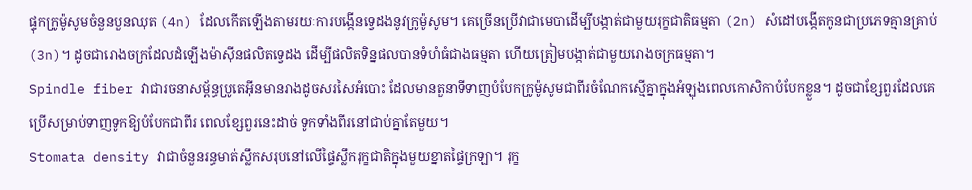ផ្ទុកក្រូម៉ូសូមចំនួនបួនឈុត (4n) ដែលកើតឡើងតាមរយៈការបង្កើនទ្វេដងនូវក្រូម៉ូសូម។ គេច្រើនប្រើវាជាមេបាដើម្បីបង្កាត់ជាមួយរុក្ខជាតិធម្មតា (2n) សំដៅបង្កើតកូនជាប្រភេទគ្មានគ្រាប់ (3n)។ ដូចជារោងចក្រដែលដំឡើងម៉ាស៊ីនផលិតទ្វេដង ដើម្បីផលិតទិន្នផលបានទំហំធំជាងធម្មតា ហើយត្រៀមបង្កាត់ជាមួយរោងចក្រធម្មតា។
Spindle fiber វាជារចនាសម្ព័ន្ធប្រូតេអ៊ីនមានរាងដូចសរសៃអំបោះ ដែលមានតួនាទីទាញបំបែកក្រូម៉ូសូមជាពីរចំណែកស្មើគ្នាក្នុងអំឡុងពេលកោសិកាបំបែកខ្លួន។ ដូចជាខ្សែពួរដែលគេប្រើសម្រាប់ទាញទូកឱ្យបំបែកជាពីរ ពេលខ្សែពួរនេះដាច់ ទូកទាំងពីរនៅជាប់គ្នាតែមួយ។
Stomata density វាជាចំនួនរន្ធមាត់ស្លឹកសរុបនៅលើផ្ទៃស្លឹករុក្ខជាតិក្នុងមួយខ្នាតផ្ទៃក្រឡា។ រុក្ខ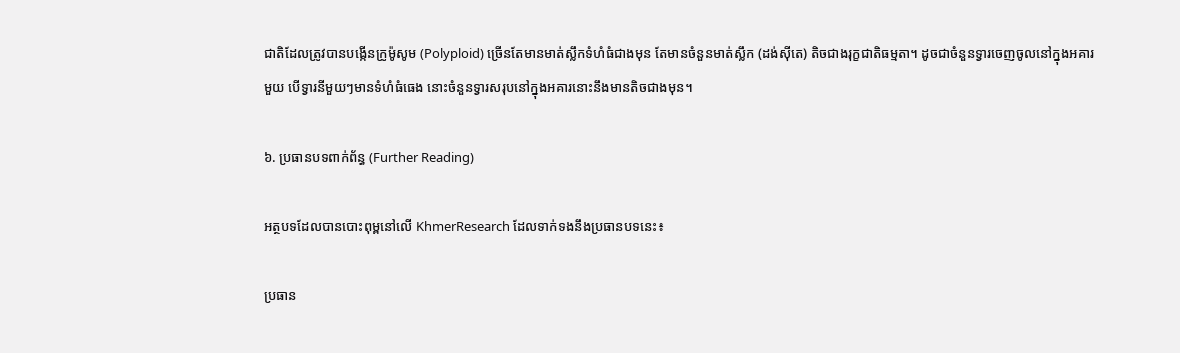ជាតិដែលត្រូវបានបង្កើនក្រូម៉ូសូម (Polyploid) ច្រើនតែមានមាត់ស្លឹកទំហំធំជាងមុន តែមានចំនួនមាត់ស្លឹក (ដង់ស៊ីតេ) តិចជាងរុក្ខជាតិធម្មតា។ ដូចជាចំនួនទ្វារចេញចូលនៅក្នុងអគារមួយ បើទ្វារនីមួយៗមានទំហំធំធេង នោះចំនួនទ្វារសរុបនៅក្នុងអគារនោះនឹងមានតិចជាងមុន។

៦. ប្រធានបទពាក់ព័ន្ធ (Further Reading)

អត្ថបទដែលបានបោះពុម្ពនៅលើ KhmerResearch ដែលទាក់ទងនឹងប្រធានបទនេះ៖

ប្រធាន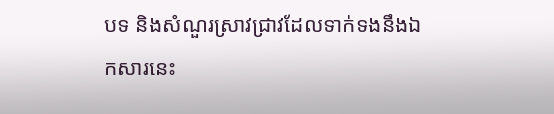បទ និងសំណួរស្រាវជ្រាវដែលទាក់ទងនឹងឯកសារនេះ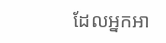ដែលអ្នកអា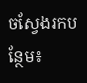ចស្វែងរកបន្ថែម៖